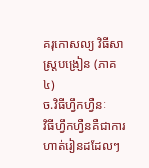គរុកោសល្យ វិធីសាស្ត្របង្រៀន (ភាគ៤)
ច.វិធីហ្វឹកហ្វឺនៈ
វិធីហ្វឹកហ្វឺនគឺជាការហាត់រៀនដដែលៗ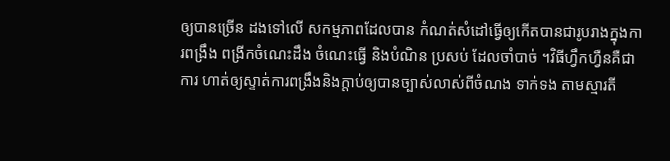ឲ្យបានច្រើន ដងទៅលើ សកម្មភាពដែលបាន កំណត់សំដៅធ្វើឲ្យកើតបានជារូបរាងក្នុងការពង្រឹង ពង្រីកចំណេះដឹង ចំណេះធ្វើ និងបំណិន ប្រសប់ ដែលចាំបាច់ ។វិធីហ្វឹកហ្វឺនគឺជាការ ហាត់ឲ្យស្ទាត់ការពង្រឹងនិងក្តាប់ឲ្យបានច្បាស់លាស់ពីចំណង ទាក់ទង តាមស្មារតី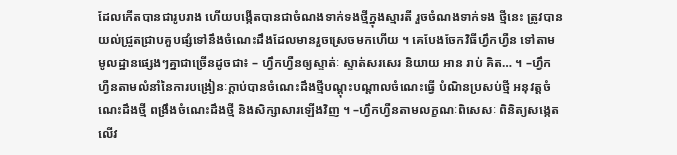ដែលកើតបានជារូបរាង ហើយបង្កើតបានជាចំណងទាក់ទងថ្មីក្នុងស្មារតី រួចចំណងទាក់ទង ថ្មីនេះ ត្រូវបានយល់ជ្រួតជ្រាបគួបផ្សំទៅនឹងចំណេះដឹងដែលមានរួចស្រេចមកហើយ ។ គេបែងចែកវិធីហ្វឹកហ្វឺន ទៅតាមមូលដ្ឋានផ្សេងៗគ្នាជាច្រើនដូចជា៖ – ហ្វឹកហ្វឺនឲ្យស្ទាត់ៈ ស្ទាត់សរសេរ និយាយ អាន រាប់ គិត… ។ –ហ្វឹកហ្វឺនតាមលំនាំនៃការបង្រៀនៈក្តាប់បានចំណេះដឹងថ្មីបណ្តុះបណ្តាលចំណេះធ្វើ បំណិនប្រសប់ថ្មី អនុវត្តចំណេះដឹងថ្មី ពង្រឹងចំណេះដឹងថ្មី និងសិក្សាសារឡើងវិញ ។ –ហ្វឹកហ្វឺនតាមលក្ខណៈពិសេសៈ ពិនិត្យសង្កេតលើវ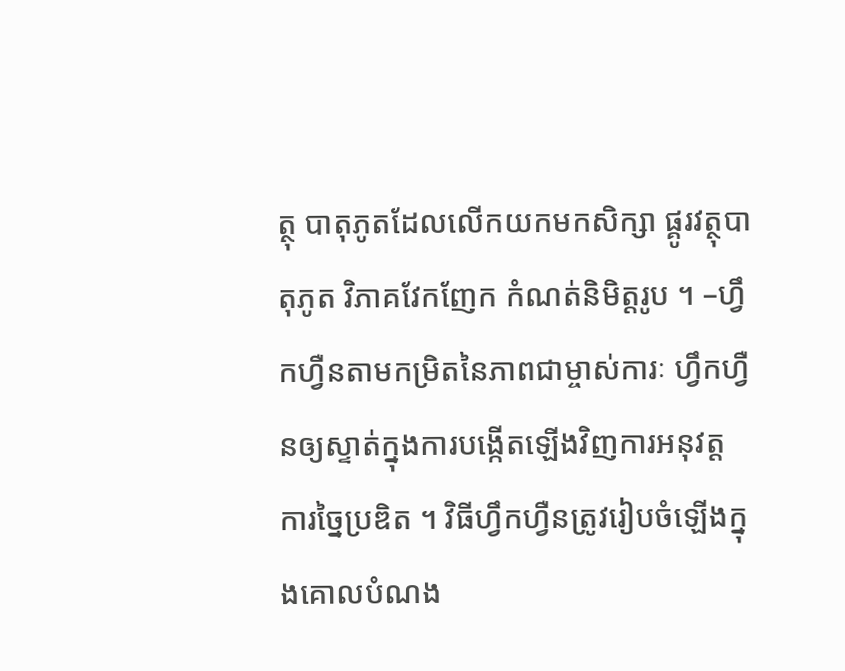ត្ថុ បាតុភូតដែលលើកយកមកសិក្សា ផ្គូរវត្ថុបាតុភូត វិភាគវែកញែក កំណត់និមិត្តរូប ។ –ហ្វឹកហ្វឺនតាមកម្រិតនៃភាពជាម្ចាស់ការៈ ហ្វឹកហ្វឺនឲ្យស្ទាត់ក្នុងការបង្កើតឡើងវិញការអនុវត្ត ការច្នៃប្រឌិត ។ វិធីហ្វឹកហ្វឺនត្រូវរៀបចំឡើងក្នុងគោលបំណង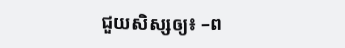ជួយសិស្សឲ្យ៖ –ព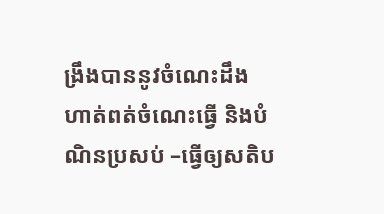ង្រឹងបាននូវចំណេះដឹង ហាត់ពត់ចំណេះធ្វើ និងបំណិនប្រសប់ –ធ្វើឲ្យសតិប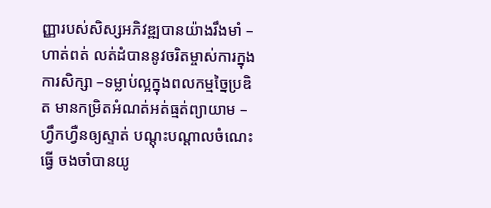ញ្ញារបស់សិស្សអភិវឌ្ឍបានយ៉ាងរឹងមាំ –ហាត់ពត់ លត់ដំបាននូវចរិតម្ចាស់ការក្នុងការសិក្សា –ទម្លាប់ល្អក្នុងពលកម្មច្នៃប្រឌិត មានកម្រិតអំណត់អត់ធ្មត់ព្យាយាម –ហ្វឹកហ្វឺនឲ្យស្ទាត់ បណ្តុះបណ្តាលចំណេះធ្វើ ចងចាំបានយូ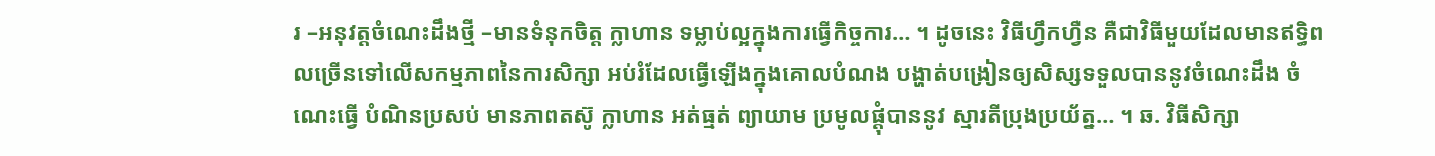រ –អនុវត្តចំណេះដឹងថ្មី –មានទំនុកចិត្ត ក្លាហាន ទម្លាប់ល្អក្នុងការធ្វើកិច្ចការ… ។ ដូចនេះ វិធីហ្វឹកហ្វឺន គឺជាវិធីមួយដែលមានឥទ្ធិពលច្រើនទៅលើសកម្មភាពនៃការសិក្សា អប់រំដែលធ្វើឡើងក្នុងគោលបំណង បង្ហាត់បង្រៀនឲ្យសិស្សទទួលបាននូវចំណេះដឹង ចំណេះធ្វើ បំណិនប្រសប់ មានភាពតស៊ូ ក្លាហាន អត់ធ្មត់ ព្យាយាម ប្រមូលផ្តុំបាននូវ ស្មារតីប្រុងប្រយ័ត្ន… ។ ឆ. វិធីសិក្សា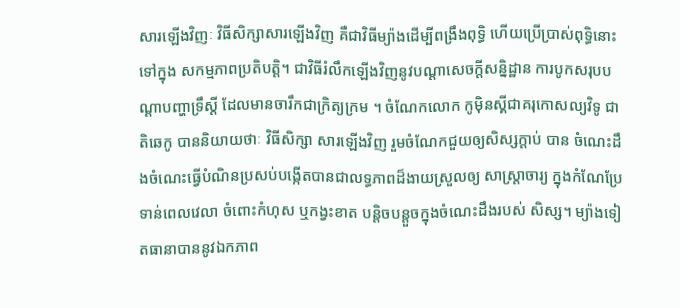សារឡើងវិញៈ វិធីសិក្សាសារឡើងវិញ គឺជាវិធីម្យ៉ាងដើម្បីពង្រឹងពុទ្ធិ ហើយប្រើប្រាស់ពុទ្ធិនោះទៅក្នុង សកម្មភាពប្រតិបត្តិ។ ជាវិធីរំលឹកឡើងវិញនូវបណ្តាសេចក្តីសន្និដ្ឋាន ការបូកសរុបបណ្តាបញ្ហាទ្រឹស្តី ដែលមានចារឹកជាក្រិត្យក្រម ។ ចំណែកលោក កូម៉ិនស្គីជាគរុកោសល្យវិទូ ជាតិឆេកូ បាននិយាយថាៈ វិធីសិក្សា សារឡើងវិញ រួមចំណែកជួយឲ្យសិស្សក្តាប់ បាន ចំណេះដឹងចំណេះធ្វើបំណិនប្រសប់បង្កើតបានជាលទ្ធភាពដ៏ងាយស្រួលឲ្យ សាស្ត្រាចារ្យ ក្នុងកំណែប្រែទាន់ពេលវេលា ចំពោះកំហុស ឬកង្វះខាត បន្តិចបន្តួចក្នុងចំណេះដឹងរបស់ សិស្ស។ ម្យ៉ាងទៀតធានាបាននូវឯកភាព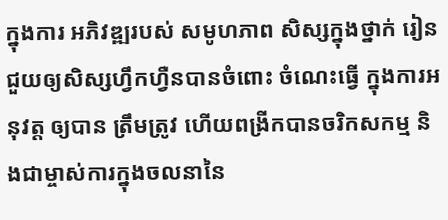ក្នុងការ អភិវឌ្ឍរបស់ សមូហភាព សិស្សក្នុងថ្នាក់ រៀន ជួយឲ្យសិស្សហ្វឹកហ្វឺនបានចំពោះ ចំណេះធ្វើ ក្នុងការអនុវត្ត ឲ្យបាន ត្រឹមត្រូវ ហើយពង្រីកបានចរិកសកម្ម និងជាម្ចាស់ការក្នុងចលនានៃ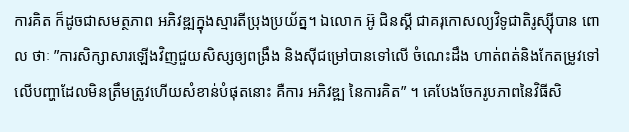ការគិត ក៏ដូចជាសមត្ថភាព អភិវឌ្ឍក្នុងស្មារតីប្រុងប្រយ័ត្ន។ ឯលោក អ៊ូ ជិនស្គី ជាគរុកោសល្យវិទូជាតិរូស្ស៊ីបាន ពោល ថាៈ ”ការសិក្សាសារឡើងវិញជួយសិស្សឲ្យពង្រឹង និងស៊ីជម្រៅបានទៅលើ ចំណេះដឹង ហាត់ពត់និងកែតម្រូវទៅលើបញ្ហាដែលមិនត្រឹមត្រូវហើយសំខាន់បំផុតនោះ គឺការ អភិវឌ្ឍ នៃការគិត” ។ គេបែងចែករូបភាពនៃវិធីសិ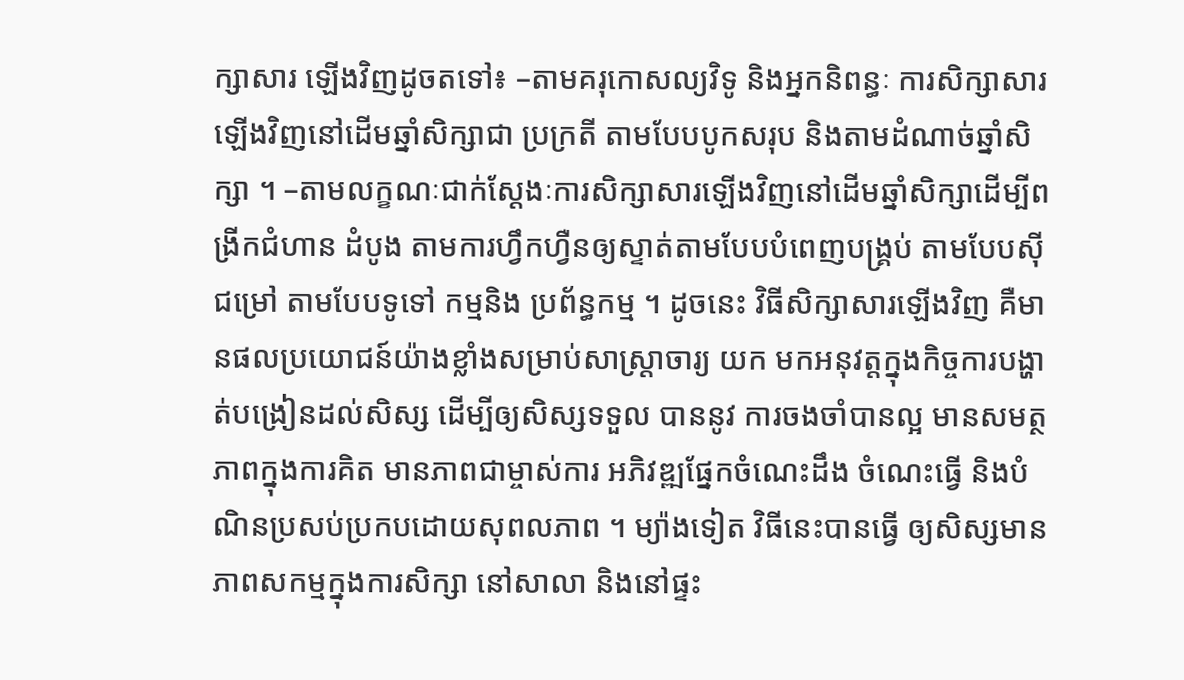ក្សាសារ ឡើងវិញដូចតទៅ៖ –តាមគរុកោសល្យវិទូ និងអ្នកនិពន្ធៈ ការសិក្សាសារឡើងវិញនៅដើមឆ្នាំសិក្សាជា ប្រក្រតី តាមបែបបូកសរុប និងតាមដំណាច់ឆ្នាំសិក្សា ។ –តាមលក្ខណៈជាក់ស្តែងៈការសិក្សាសារឡើងវិញនៅដើមឆ្នាំសិក្សាដើម្បីពង្រីកជំហាន ដំបូង តាមការហ្វឹកហ្វឺនឲ្យស្ទាត់តាមបែបបំពេញបង្គ្រប់ តាមបែបស៊ីជម្រៅ តាមបែបទូទៅ កម្មនិង ប្រព័ន្ធកម្ម ។ ដូចនេះ វិធីសិក្សាសារឡើងវិញ គឺមានផលប្រយោជន៍យ៉ាងខ្លាំងសម្រាប់សាស្ត្រាចារ្យ យក មកអនុវត្តក្នុងកិច្ចការបង្ហាត់បង្រៀនដល់សិស្ស ដើម្បីឲ្យសិស្សទទួល បាននូវ ការចងចាំបានល្អ មានសមត្ថភាពក្នុងការគិត មានភាពជាម្ចាស់ការ អភិវឌ្ឍផ្នែកចំណេះដឹង ចំណេះធ្វើ និងបំណិនប្រសប់ប្រកបដោយសុពលភាព ។ ម្យ៉ាងទៀត វិធីនេះបានធ្វើ ឲ្យសិស្សមានភាពសកម្មក្នុងការសិក្សា នៅសាលា និងនៅផ្ទះ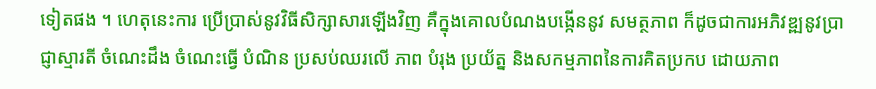ទៀតផង ។ ហេតុនេះការ ប្រើប្រាស់នូវវិធីសិក្សាសារឡើងវិញ គឺក្នុងគោលបំណងបង្កើននូវ សមត្ថភាព ក៏ដូចជាការអភិវឌ្ឍនូវប្រាជ្ញាស្មារតី ចំណេះដឹង ចំណេះធ្វើ បំណិន ប្រសប់ឈរលើ ភាព បំរុង ប្រយ័ត្ន និងសកម្មភាពនៃការគិតប្រកប ដោយភាព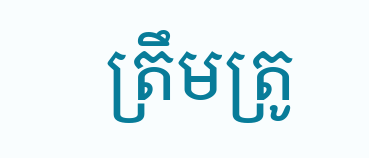ត្រឹមត្រូ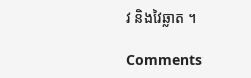វ និងវៃឆ្លាត ។

Comments